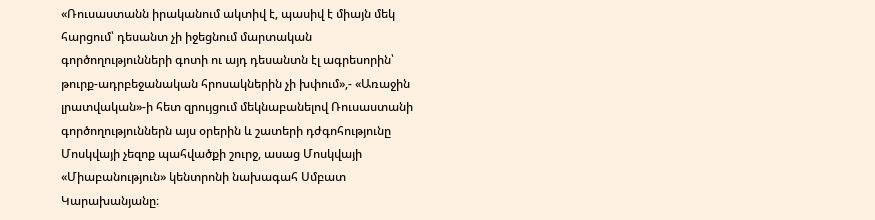«Ռուսաստանն իրականում ակտիվ է, պասիվ է միայն մեկ հարցում՝ դեսանտ չի իջեցնում մարտական գործողությունների գոտի ու այդ դեսանտն էլ ագրեսորին՝ թուրք-ադրբեջանական հրոսակներին չի խփում»,- «Առաջին լրատվական»-ի հետ զրույցում մեկնաբանելով Ռուսաստանի գործողություններն այս օրերին և շատերի դժգոհությունը Մոսկվայի չեզոք պահվածքի շուրջ, ասաց Մոսկվայի «Միաբանություն» կենտրոնի նախագահ Սմբատ Կարախանյանը։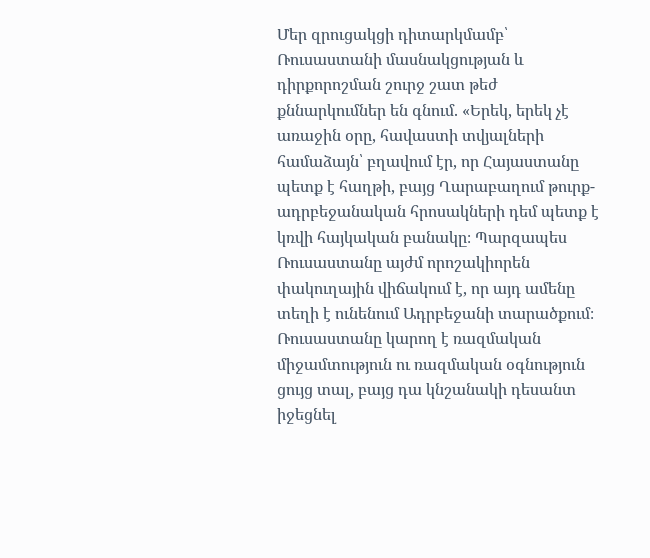Մեր զրուցակցի դիտարկմամբ՝ Ռուսաստանի մասնակցության և դիրքորոշման շուրջ շատ թեժ քննարկումներ են գնում. «Երեկ, երեկ չէ առաջին օրը, հավաստի տվյալների համաձայն՝ բղավում էր, որ Հայաստանը պետք է հաղթի, բայց Ղարաբաղում թուրք-ադրբեջանական հրոսակների դեմ պետք է կռվի հայկական բանակը։ Պարզապես Ռուսաստանը այժմ որոշակիորեն փակուղային վիճակում է, որ այդ ամենը տեղի է ունենում Ադրբեջանի տարածքում։
Ռուսաստանը կարող է ռազմական միջամտություն ու ռազմական օգնություն ցույց տալ, բայց դա կնշանակի դեսանտ իջեցնել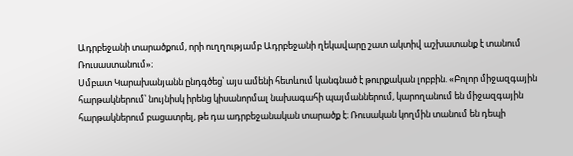Ադրբեջանի տարածքում, որի ուղղությամբ Ադրբեջանի ղեկավարը շատ ակտիվ աշխատանք է տանում Ռուսաստանում»։
Սմբատ Կարախանյանն ընդգծեց՝ այս ամենի հետևում կանգնած է թուրքական լոբբին. «Բոլոր միջազգային հարթակներում՝ նույնիսկ իրենց կիսանորմալ նախագահի պայմաններում, կարողանում են միջազգային հարթակներում բացատրել, թե դա ադրբեջանական տարածք է։ Ռուսական կողմին տանում են դեպի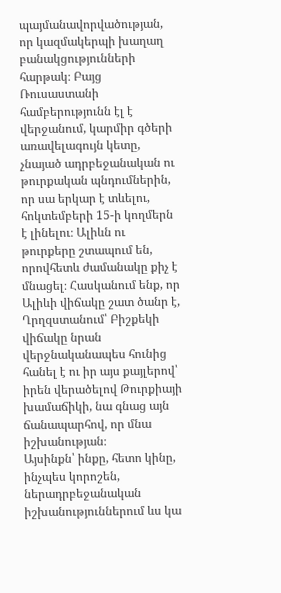պայմանավորվածության, որ կազմակերպի խաղաղ բանակցությունների հարթակ։ Բայց Ռուսաստանի համբերությունն էլ է վերջանում, կարմիր գծերի առավելագույն կետը, չնայած ադրբեջանական ու թուրքական պնդումներին, որ սա երկար է տևելու, հոկտեմբերի 15-ի կողմերն է լինելու։ Ալիևն ու թուրքերը շտապում են, որովհետև ժամանակը քիչ է մնացել։ Հասկանում ենք, որ Ալիևի վիճակը շատ ծանր է, Ղրղզստանում՝ Բիշքեկի վիճակը նրան վերջնականապես հունից հանել է ու իր այս քայլերով՝ իրեն վերածելով Թուրքիայի խամաճիկի, նա գնաց այն ճանապարհով, որ մնա իշխանության։
Այսինքն՝ ինքը, հետո կինը, ինչպես կորոշեն, ներադրբեջանական իշխանություններում ևս կա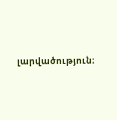լարվածություն։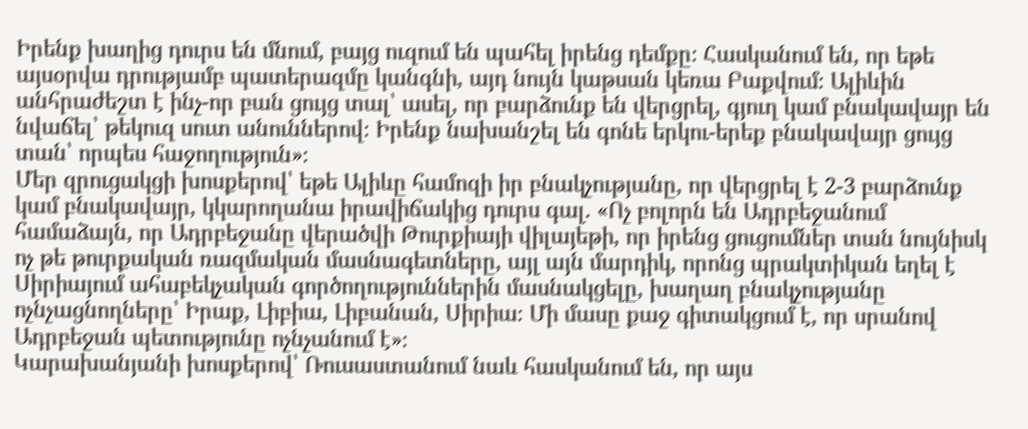Իրենք խաղից դուրս են մնում, բայց ուզում են պահել իրենց դեմքը։ Հասկանում են, որ եթե այսօրվա դրությամբ պատերազմը կանգնի, այդ նույն կաթսան կեռա Բաքվում։ Ալիևին անհրաժեշտ է ինչ-որ բան ցույց տալ՝ ասել, որ բարձունք են վերցրել, գյուղ կամ բնակավայր են նվաճել՝ թեկուզ սուտ անուններով։ Իրենք նախանշել են գոնե երկու-երեք բնակավայր ցույց տան՝ որպես հաջողություն»։
Մեր զրուցակցի խոսքերով՝ եթե Ալիևը համոզի իր բնակչությանը, որ վերցրել է 2-3 բարձունք կամ բնակավայր, կկարողանա իրավիճակից դուրս գալ. «Ոչ բոլորն են Ադրբեջանում համաձայն, որ Ադրբեջանը վերածվի Թուրքիայի վիլայեթի, որ իրենց ցուցումներ տան նույնիսկ ոչ թե թուրքական ռազմական մասնագետները, այլ այն մարդիկ, որոնց պրակտիկան եղել է Սիրիայում ահաբեկչական գործողություններին մասնակցելը, խաղաղ բնակչությանը ոչնչացնողները՝ Իրաք, Լիբիա, Լիբանան, Սիրիա։ Մի մասը քաջ գիտակցում է, որ սրանով Ադրբեջան պետությունը ոչնչանում է»։
Կարախանյանի խոսքերով՝ Ռուսաստանում նաև հասկանում են, որ այս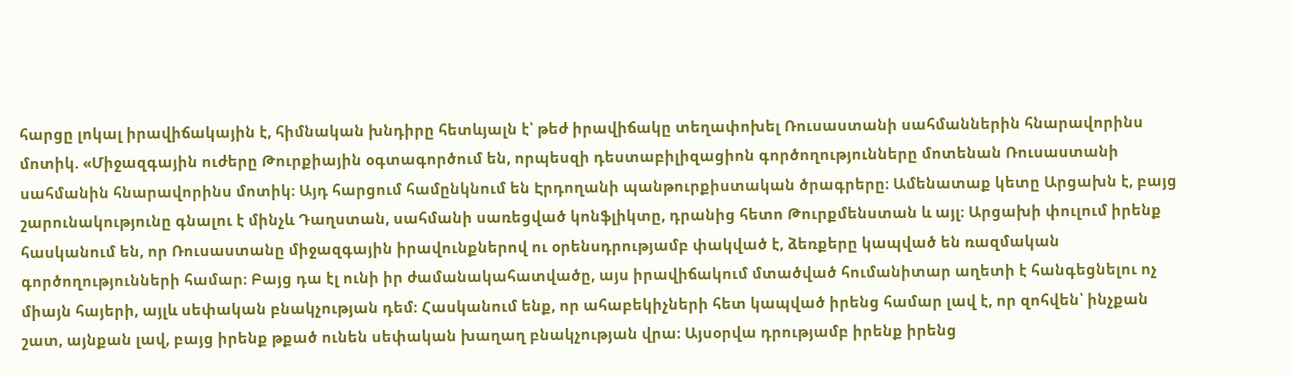հարցը լոկալ իրավիճակային է, հիմնական խնդիրը հետևյալն է՝ թեժ իրավիճակը տեղափոխել Ռուսաստանի սահմաններին հնարավորինս մոտիկ. «Միջազգային ուժերը Թուրքիային օգտագործում են, որպեսզի դեստաբիլիզացիոն գործողությունները մոտենան Ռուսաստանի սահմանին հնարավորինս մոտիկ։ Այդ հարցում համընկնում են Էրդողանի պանթուրքիստական ծրագրերը։ Ամենատաք կետը Արցախն է, բայց շարունակությունը գնալու է մինչև Դաղստան, սահմանի սառեցված կոնֆլիկտը, դրանից հետո Թուրքմենստան և այլ։ Արցախի փուլում իրենք հասկանում են, որ Ռուսաստանը միջազգային իրավունքներով ու օրենսդրությամբ փակված է, ձեռքերը կապված են ռազմական գործողությունների համար։ Բայց դա էլ ունի իր ժամանակահատվածը, այս իրավիճակում մտածված հումանիտար աղետի է հանգեցնելու ոչ միայն հայերի, այլև սեփական բնակչության դեմ։ Հասկանում ենք, որ ահաբեկիչների հետ կապված իրենց համար լավ է, որ զոհվեն՝ ինչքան շատ, այնքան լավ, բայց իրենք թքած ունեն սեփական խաղաղ բնակչության վրա։ Այսօրվա դրությամբ իրենք իրենց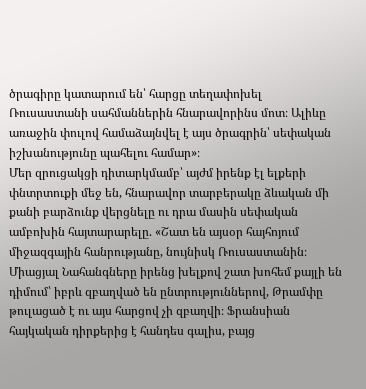ծրագիրը կատարում են՝ հարցը տեղափոխել Ռուսաստանի սահմաններին հնարավորինս մոտ։ Ալիևը առաջին փուլով համաձայնվել է այս ծրագրին՝ սեփական իշխանությունը պահելու համար»։
Մեր զրուցակցի դիտարկմամբ՝ այժմ իրենք էլ ելքերի փնտրտուքի մեջ են, հնարավոր տարբերակը ձևական մի քանի բարձունք վերցնելը ու դրա մասին սեփական ամբոխին հայտարարելը. «Շատ են այսօր հայհոյում միջազգային հանրությանը, նույնիսկ Ռուսաստանին։ Միացյալ Նահանգները իրենց խելքով շատ խոհեմ քայլի են դիմում՝ իբրև զբաղված են ընտրություններով, Թրամփը թուլացած է ու այս հարցով չի զբաղվի։ Ֆրանսիան հայկական դիրքերից է հանդես գալիս, բայց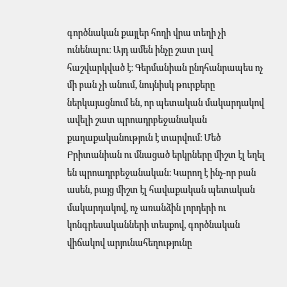գործնական քայլեր հողի վրա տեղի չի ունենալու։ Այդ ամեն ինչը շատ լավ հաշվարկված է։ Գերմանիան ընդհանրապես ոչ մի բան չի անում, նույնիսկ թուրքերը ներկայացնում են, որ պետական մակարդակով ավելի շատ պրոադրբեջանական քաղաքականություն է տարվում։ Մեծ Բրիտանիան ու մնացած երկրները միշտ էլ եղել են պրոադրբեջանական։ Կարող է ինչ-որ բան ասեն, բայց միշտ էլ հավաքական պետական մակարդակով, ոչ առանձին լորդերի ու կոնգրեսականների տեսքով, գործնական վիճակով արյունահեղությունը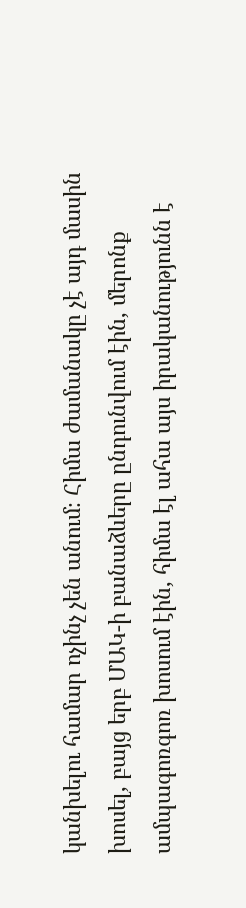կանխելու համար ոչինչ չեն անում։ Հիմա ժամանակը չէ այդ մասին խոսել, բայց երբ ՄԱԿ-ի բանաձևերը ընդունվում էին, մերոնք ամպագոռգոռ խոսում էին, հիմա էլ ահա այս իրականությունն է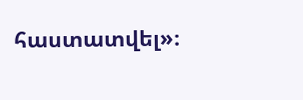հաստատվել»։